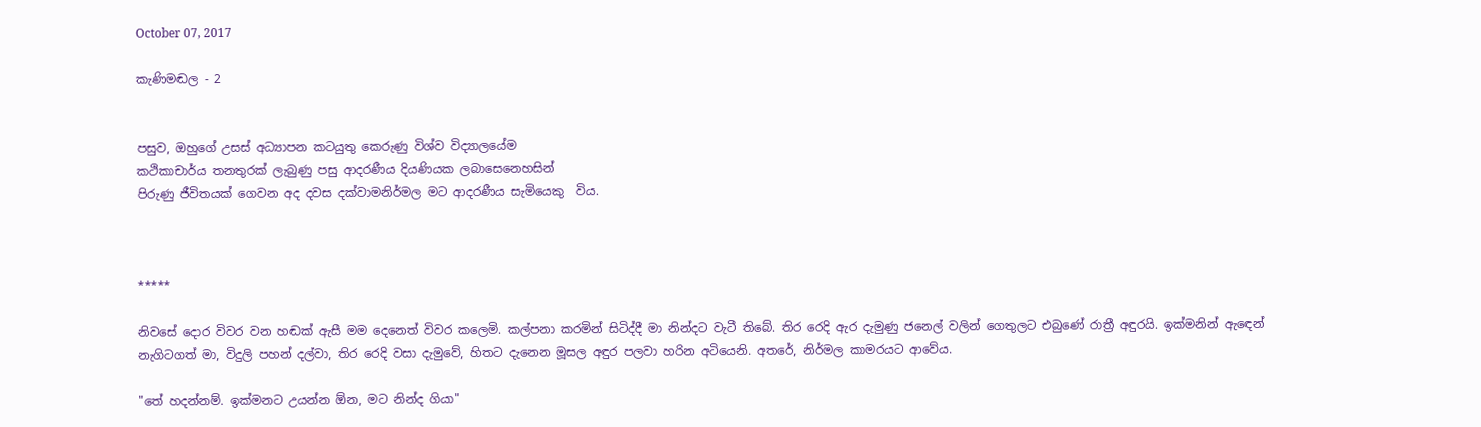October 07, 2017

කැණිමඬල - 2


පසුව, ඔහුගේ උසස් අධ්‍යාපන කටයුතු කෙරුණු විශ්ව විද්‍යාලයේම
කථිකාචාර්ය තනතුරක් ලැබුණු පසු ආදරණීය දියණියක ලබාසෙනෙහසින්
පිරුණු ජීවිතයක් ගෙවන අද දවස දක්වාමනිර්මල මට ආදරණීය සැමියෙකු  විය.



*****

නිවසේ දොර විවර වන හඬක් ඇසී මම දෙනෙත් විවර කලෙමි. කල්පනා කරමින් සිටිද්දී මා නින්දට වැටී තිබේ. තිර රෙදි ඇර දැමුණු ජනෙල් වලින් ගෙතුලට එබුණේ රාත්‍රී අඳුරයි. ඉක්මනින් ඇඳෙන් නැගිටගත් මා, විදුලි පහන් දල්වා, තිර රෙදි වසා දැමුවේ, හිතට දැනෙන මූසල අඳුර පලවා හරින අටියෙනි. අතරේ, නිර්මල කාමරයට ආවේය.

"තේ හදන්නම්. ඉක්මනට උයන්න ඕන, මට නින්ද ගියා"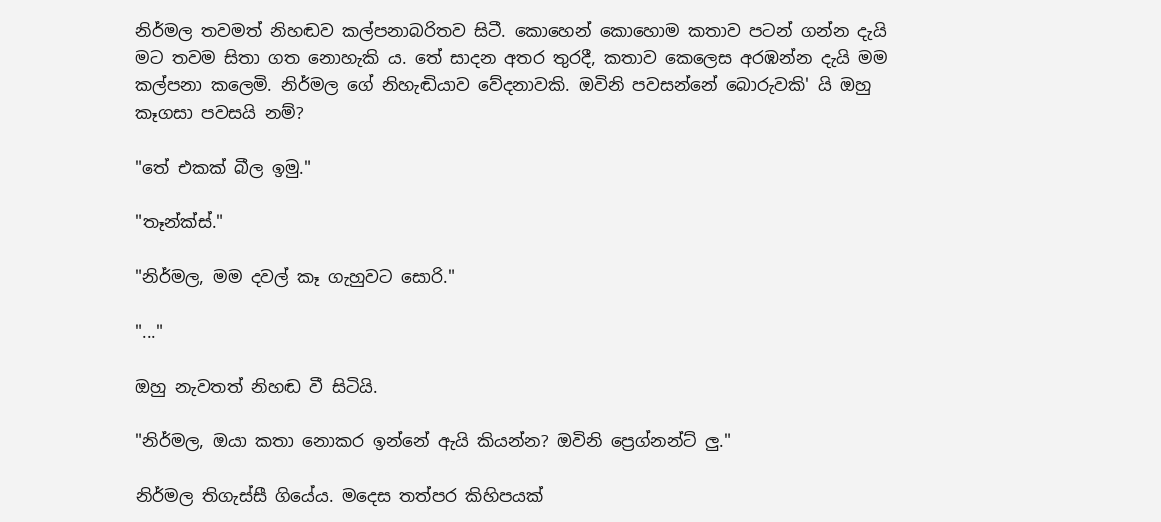නිර්මල තවමත් නිහඬව කල්පනාබරිතව සිටී. කොහෙන් කොහොම කතාව පටන් ගන්න දැයි මට තවම සිතා ගත නොහැකි ය. තේ සාදන අතර තුරදී, කතාව කෙලෙස අරඹන්න දැයි මම කල්පනා කලෙමි. නිර්මල ගේ නිහැඬියාව වේදනාවකි. ඔවිනි පවසන්නේ බොරුවකි' යි ඔහු කෑගසා පවසයි නම්?

"තේ එකක් බීල ඉමු."

"තෑන්ක්ස්."

"නිර්මල, මම දවල් කෑ ගැහුවට සොරි."

"..."

ඔහු නැවතත් නිහඬ වී සිටියි.

"නිර්මල, ඔයා කතා නොකර ඉන්නේ ඇයි කියන්න? ඔවිනි ප්‍රෙග්නන්ට් ලු."

නිර්මල තිගැස්සී ගියේය. මදෙස තත්පර කිහිපයක්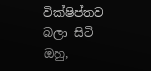වික්ෂිප්තව බලා සිටි ඔහු,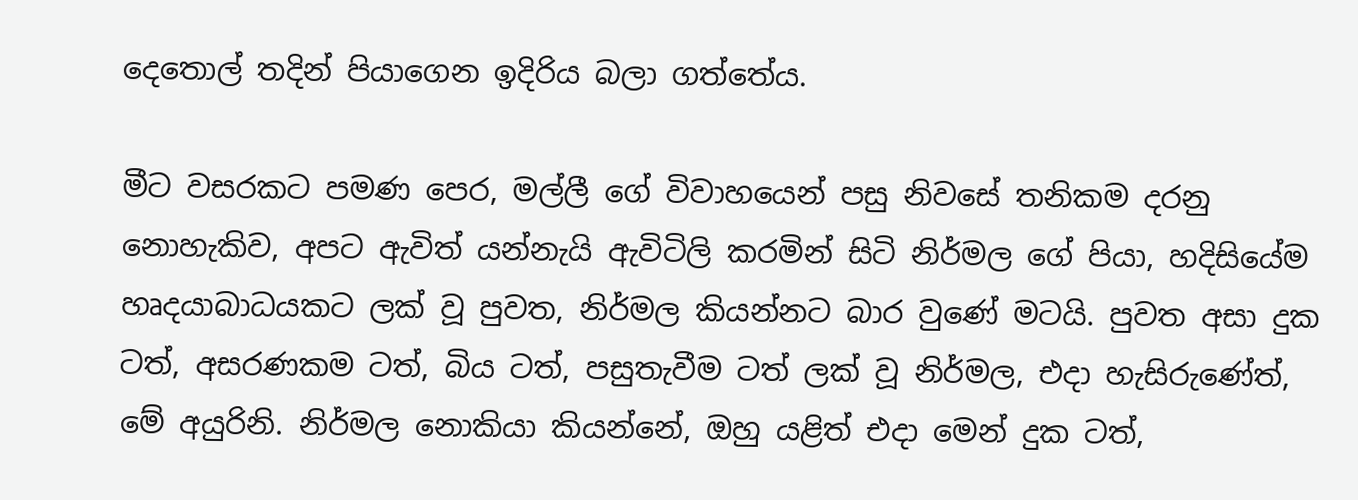දෙතොල් තදින් පියාගෙන ඉදිරිය බලා ගත්තේය.

මීට වසරකට පමණ පෙර, මල්ලී ගේ විවාහයෙන් පසු නිවසේ තනිකම දරනු නොහැකිව, අපට ඇවිත් යන්නැයි ඇවිටිලි කරමින් සිටි නිර්මල ගේ පියා, හදිසියේම හෘදයාබාධයකට ලක් වූ පුවත, නිර්මල කියන්නට බාර වුණේ මටයි. පුවත අසා දුක ටත්, අසරණකම ටත්, බිය ටත්, පසුතැවීම ටත් ලක් වූ නිර්මල, එදා හැසිරුණේත්, මේ අයුරිනි. නිර්මල නොකියා කියන්නේ, ඔහු යළිත් එදා මෙන් දුක ටත්,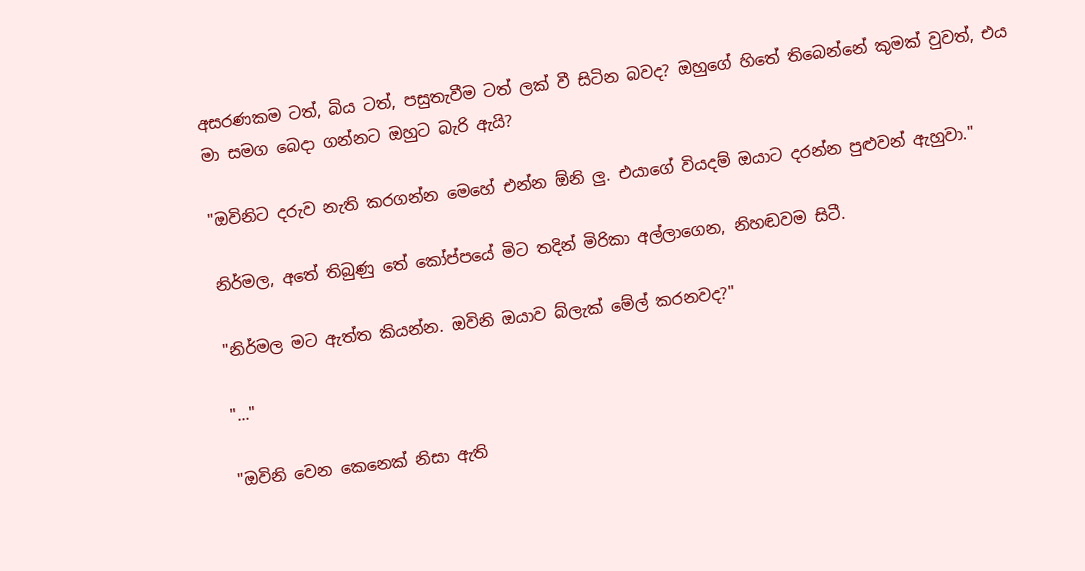අසරණකම ටත්, බිය ටත්, පසුතැවීම ටත් ලක් වී සිටින බවද? ඔහුගේ හිතේ තිබෙන්නේ කුමක් වුවත්, එය මා සමග බෙදා ගන්නට ඔහුට බැරි ඇයි?

"ඔවිනිට දරුව නැති කරගන්න මෙහේ එන්න ඕනි ලු. එයාගේ වියදම් ඔයාට දරන්න පුළුවන් ඇහුවා."

නිර්මල, අතේ තිබුණු තේ කෝප්පයේ මිට තදින් මිරිකා අල්ලාගෙන, නිහඬවම සිටී.

"නිර්මල මට ඇත්ත කියන්න. ඔවිනි ඔයාව බ්ලැක් මේල් කරනවද?"

"..."

"ඔවිනි වෙන කෙනෙක් නිසා ඇති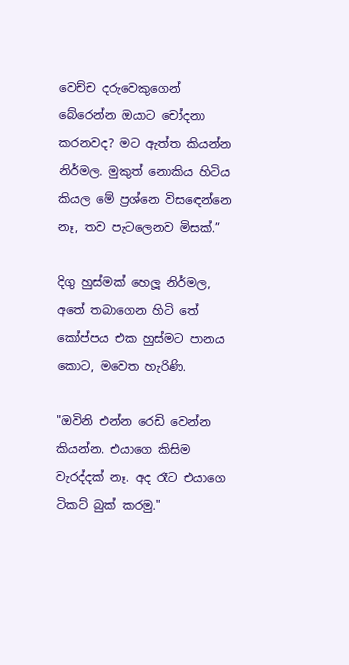වෙච්ච දරුවෙකුගෙන් බේරෙන්න ඔයාට චෝදනා කරනවද? මට ඇත්ත කියන්න නිර්මල. මුකුත් නොකිය හිටිය කියල මේ ප්‍රශ්නෙ විසඳෙන්නෙ නෑ, තව පැටලෙනව මිසක්.”

දිගු හුස්මක් හෙලූ නිර්මල, අතේ තබාගෙන හිටි තේ කෝප්පය එක හුස්මට පානය කොට, මවෙත හැරිණි.

"ඔවිනි එන්න රෙඩි වෙන්න කියන්න. එයාගෙ කිසිම වැරද්දක් නෑ. අද රෑට එයාගෙ ටිකට් බුක් කරමු."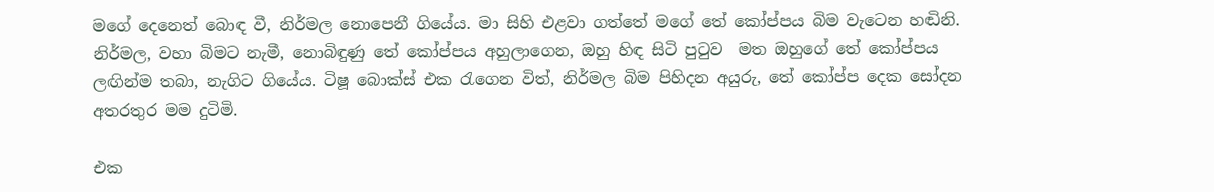මගේ දෙනෙත් බොඳ වී, නිර්මල නොපෙනී ගියේය. මා සිහි එළවා ගත්තේ මගේ තේ කෝප්පය බිම වැටෙන හඬිනි. නිර්මල, වහා බිමට නැමී, නොබිඳුණු තේ කෝප්පය අහුලාගෙන, ඔහු හිඳ සිටි පුටුව  මත ඔහුගේ තේ කෝප්පය ලඟින්ම තබා, නැගිට ගියේය. ටිෂූ බොක්ස් එක රැගෙන විත්, නිර්මල බිම පිහිදන අයුරු, තේ කෝප්ප දෙක සෝදන අතරතුර මම දුටිමි.

එක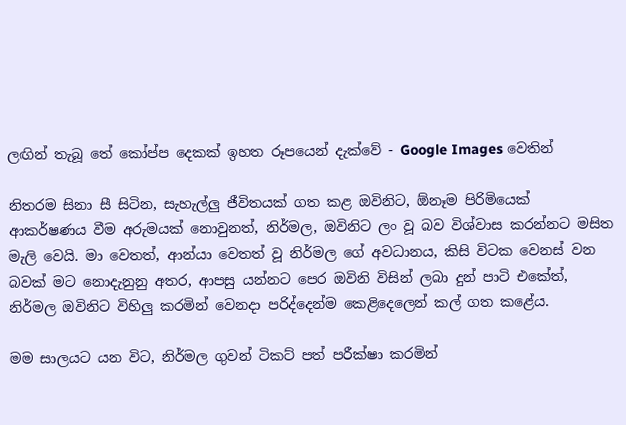ලඟින් තැබූ තේ කෝප්ප දෙකක් ඉහත රූපයෙන් දැක්වේ - Google Images වෙතින්

නිතරම සිනා සී සිටින, සැහැල්ලු ජීවිතයක් ගත කළ ඔවිනිට, ඕනෑම පිරිමියෙක් ආකර්ෂණය වීම අරුමයක් නොවුනත්, නිර්මල, ඔවිනිට ලං වූ බව විශ්වාස කරන්නට මසිත මැලි වෙයි. මා වෙතත්, ආන්යා වෙතත් වූ නිර්මල ගේ අවධානය, කිසි විටක වෙනස් වන බවක් මට නොදැනුනු අතර, ආපසු යන්නට පෙර ඔවිනි විසින් ලබා දුන් පාටි එකේත්, නිර්මල ඔවිනිට විහිලු කරමින් වෙනදා පරිද්දෙන්ම කෙළිදෙලෙන් කල් ගත කළේය.

මම සාලයට යන විට, නිර්මල ගුවන් ටිකට් පත් පරීක්ෂා කරමින්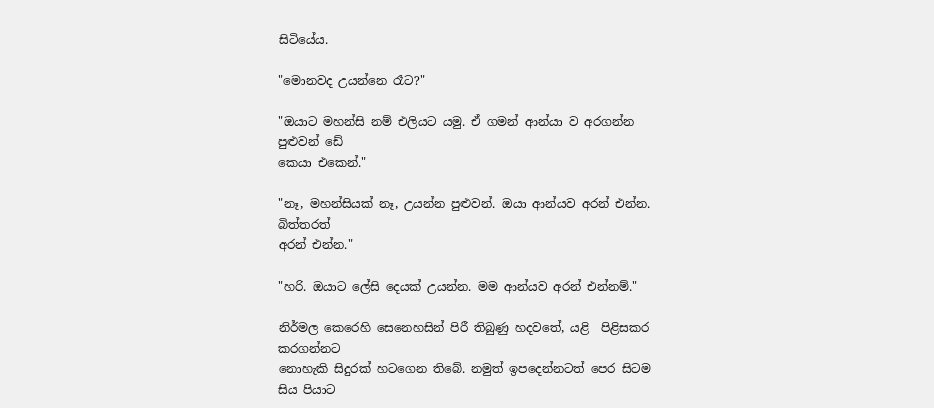සිටියේය.

"මොනවද උයන්නෙ රෑට?"

"ඔයාට මහන්සි නම් එලියට යමු. ඒ ගමන් ආන්යා ව අරගන්න පුළුවන් ඩේ
කෙයා එකෙන්."

"නෑ, මහන්සියක් නෑ, උයන්න පුළුවන්. ඔයා ආන්යව අරන් එන්න. බිත්තරත්
අරන් එන්න."

"හරි. ඔයාට ලේසි දෙයක් උයන්න. මම ආන්යව අරන් එන්නම්."

නිර්මල කෙරෙහි සෙනෙහසින් පිරී තිබුණු හදවතේ, යළි  පිළිසකර කරගන්නට
නොහැකි සිදුරක් හටගෙන තිබේ. නමුත් ඉපදෙන්නටත් පෙර සිටම සිය පියාට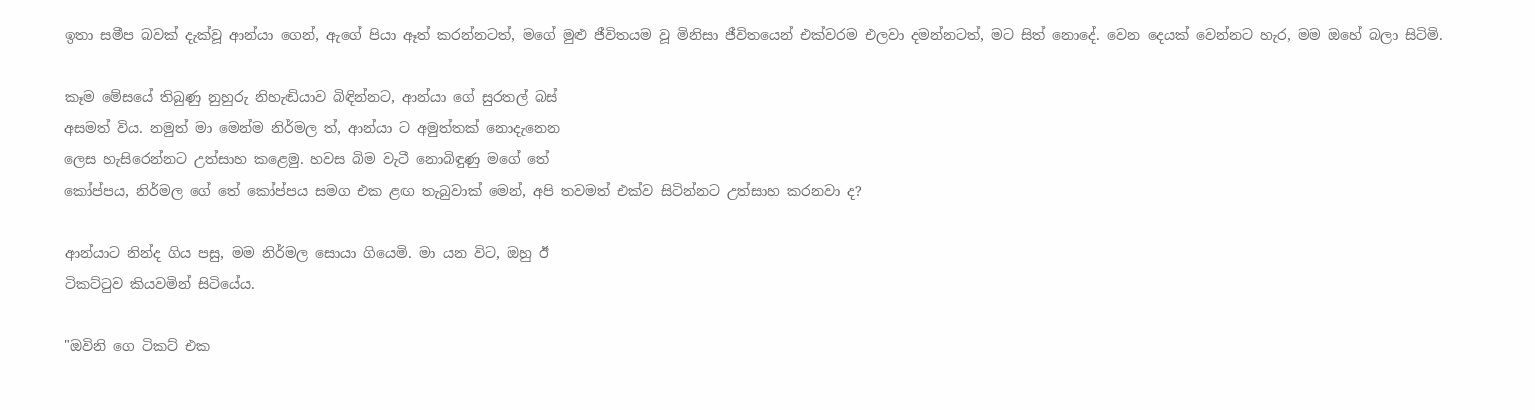ඉතා සමීප බවක් දැක්වූ ආන්යා ගෙන්, ඇගේ පියා ඈත් කරන්නටත්, මගේ මුළු ජීවිතයම වූ මිනිසා ජීවිතයෙන් එක්වරම එලවා දමන්නටත්, මට සිත් නොදේ. වෙන දෙයක් වෙන්නට හැර, මම ඔහේ බලා සිටිමි.

කෑම මේසයේ තිබුණු නුහුරු නිහැඬියාව බිඳින්නට, ආන්යා ගේ සුරතල් බස්
අසමත් විය. නමුත් මා මෙන්ම නිර්මල ත්, ආන්යා ට අමුත්තක් නොදැනෙන
ලෙස හැසිරෙන්නට උත්සාහ කළෙමු. හවස බිම වැටී නොබිඳුණු මගේ තේ
කෝප්පය, නිර්මල ගේ තේ කෝප්පය සමග එක ළඟ තැබුවාක් මෙන්, අපි තවමත් එක්ව සිටින්නට උත්සාහ කරනවා ද?

ආන්යාට නින්ද ගිය පසු, මම නිර්මල සොයා ගියෙමි. මා යන විට, ඔහු ඊ
ටිකට්ටුව කියවමින් සිටියේය.

"ඔවිනි ගෙ ටිකට් එක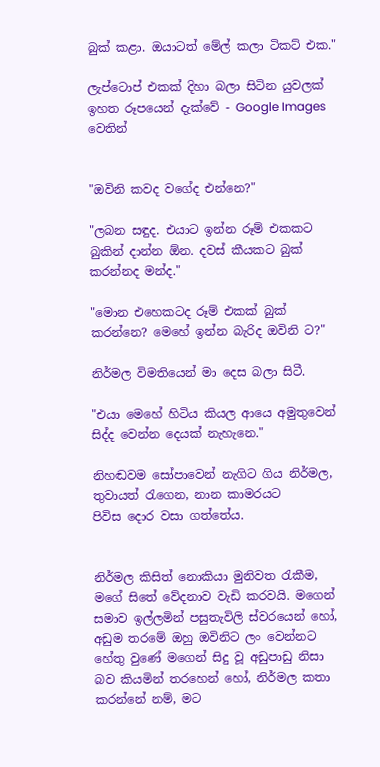බුක් කළා. ඔයාටත් මේල් කලා ටිකට් එක."

ලැප්ටොප් එකක් දිහා බලා සිටින යුවලක් ඉහත රූපයෙන් දැක්වේ - Google Images වෙතින්


"ඔවිනි කවද වගේද එන්නෙ?"

"ලබන සඳුද. එයාට ඉන්න රූම් එකකට බුකින් දාන්න ඕන. දවස් කීයකට බුක්
කරන්නද මන්ද."

"මොන එහෙකටද රූම් එකක් බුක් කරන්නෙ? මෙහේ ඉන්න බැරිද ඔවිනි ට?"

නිර්මල විමතියෙන් මා දෙස බලා සිටී.

"එයා මෙහේ හිටිය කියල ආයෙ අමුතුවෙන් සිද්ද වෙන්න දෙයක් නැහැනෙ."

නිහඬවම සෝපාවෙන් නැගිට ගිය නිර්මල, තුවායත් රැගෙන, නාන කාමරයට
පිවිස දොර වසා ගත්තේය.


නිර්මල කිසිත් නොකියා මුනිවත රැකීම, මගේ සිතේ වේදනාව වැඩි කරවයි. මගෙන් සමාව ඉල්ලමින් පසුතැවිලි ස්වරයෙන් හෝ, අඩුම තරමේ ඔහු ඔවිනිට ලං වෙන්නට හේතු වුණේ මගෙන් සිදු වූ අඩුපාඩු නිසා බව කියමින් තරහෙන් හෝ, නිර්මල කතා කරන්නේ නම්, මට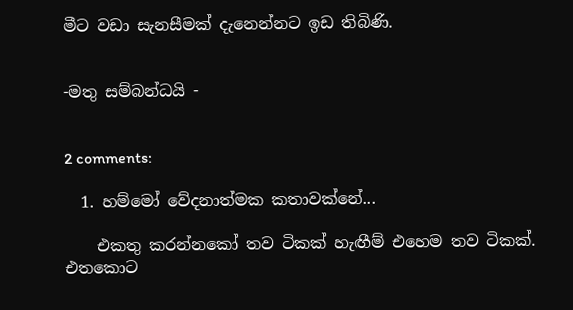මීට වඩා සැනසීමක් දැනෙන්නට ඉඩ තිබිණි.


-මතු සම්බන්ධයි -


2 comments:

  1. හම්මෝ වේදනාත්මක කතාවක්නේ...

    එකතු කරන්නකෝ තව ටිකක් හැඟීම් එහෙම තව ටිකක්. එතකොට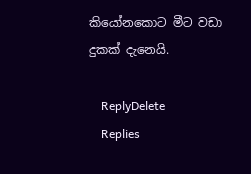කියෝනකොට මීට වඩා දුකක් දැනෙයි.

    ReplyDelete
    Replies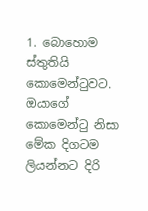1. බොහොම ස්තුතියි කොමෙන්ටුවට. ඔයාගේ කොමෙන්ටු නිසා මේක දිගටම ලියන්නට දිරි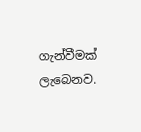ගැන්වීමක් ලැබෙනව.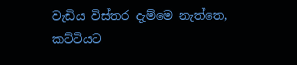වැඩිය විස්තර දැම්මෙ නැත්තෙ, කට්ටියට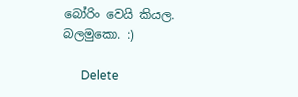බෝරිං වෙයි කියල. බලමුකො. :)

      Delete